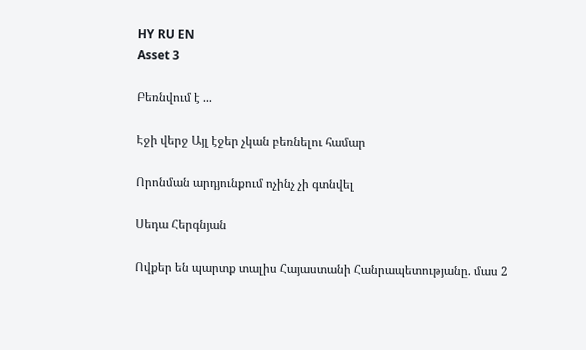HY RU EN
Asset 3

Բեռնվում է ...

Էջի վերջ Այլ էջեր չկան բեռնելու համար

Որոնման արդյունքում ոչինչ չի գտնվել

Սեդա Հերգնյան

Ովքեր են պարտք տալիս Հայաստանի Հանրապետությանը. մաս 2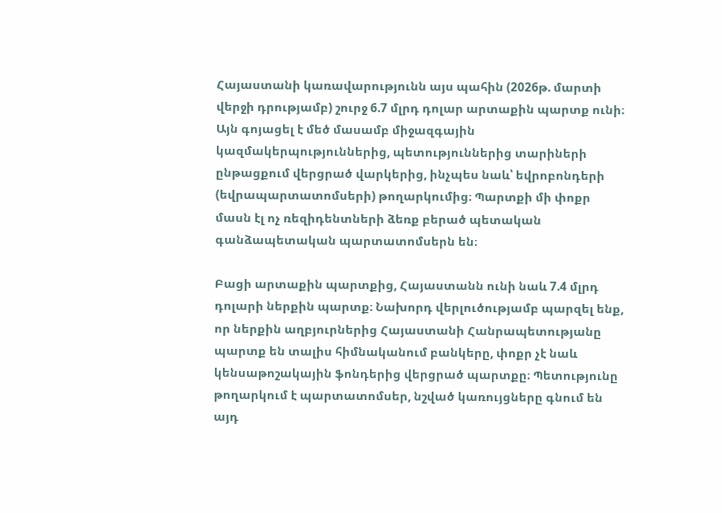Հայաստանի կառավարությունն այս պահին (2026թ. մարտի վերջի դրությամբ) շուրջ 6.7 մլրդ դոլար արտաքին պարտք ունի։ Այն գոյացել է մեծ մասամբ միջազգային կազմակերպություններից, պետություններից տարիների ընթացքում վերցրած վարկերից, ինչպես նաև՝ եվրոբոնդերի (եվրապարտատոմսերի) թողարկումից։ Պարտքի մի փոքր մասն էլ ոչ ռեզիդենտների ձեռք բերած պետական գանձապետական պարտատոմսերն են։

Բացի արտաքին պարտքից, Հայաստանն ունի նաև 7.4 մլրդ դոլարի ներքին պարտք։ Նախորդ վերլուծությամբ պարզել ենք, որ ներքին աղբյուրներից Հայաստանի Հանրապետությանը պարտք են տալիս հիմնականում բանկերը, փոքր չէ նաև կենսաթոշակային ֆոնդերից վերցրած պարտքը։ Պետությունը թողարկում է պարտատոմսեր, նշված կառույցները գնում են այդ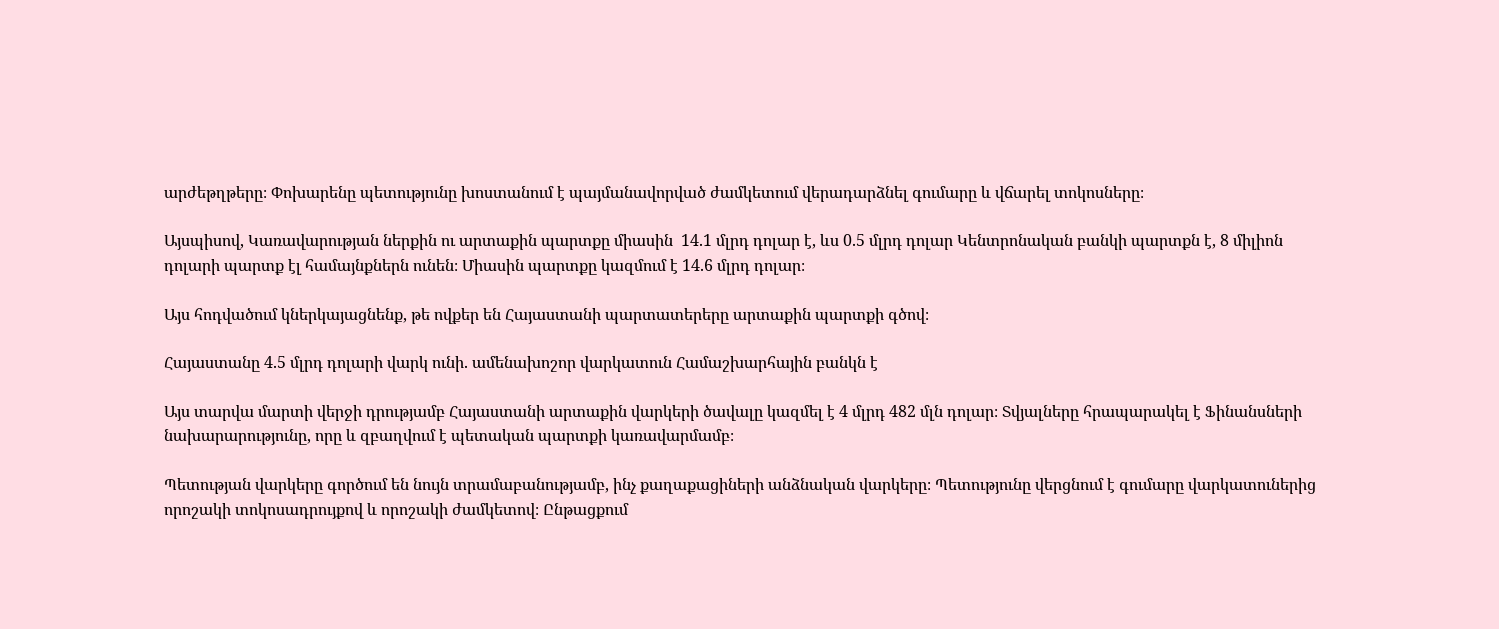արժեթղթերը։ Փոխարենը պետությունը խոստանում է պայմանավորված ժամկետում վերադարձնել գումարը և վճարել տոկոսները։

Այսպիսով, Կառավարության ներքին ու արտաքին պարտքը միասին  14.1 մլրդ դոլար է, ևս 0.5 մլրդ դոլար Կենտրոնական բանկի պարտքն է, 8 միլիոն դոլարի պարտք էլ համայնքներն ունեն։ Միասին պարտքը կազմում է 14.6 մլրդ դոլար։

Այս հոդվածում կներկայացնենք, թե ովքեր են Հայաստանի պարտատերերը արտաքին պարտքի գծով։

Հայաստանը 4.5 մլրդ դոլարի վարկ ունի. ամենախոշոր վարկատուն Համաշխարհային բանկն է

Այս տարվա մարտի վերջի դրությամբ Հայաստանի արտաքին վարկերի ծավալը կազմել է 4 մլրդ 482 մլն դոլար։ Տվյալները հրապարակել է Ֆինանսների նախարարությունը, որը և զբաղվում է պետական պարտքի կառավարմամբ։

Պետության վարկերը գործում են նույն տրամաբանությամբ, ինչ քաղաքացիների անձնական վարկերը։ Պետությունը վերցնում է գումարը վարկատուներից որոշակի տոկոսադրույքով և որոշակի ժամկետով։ Ընթացքում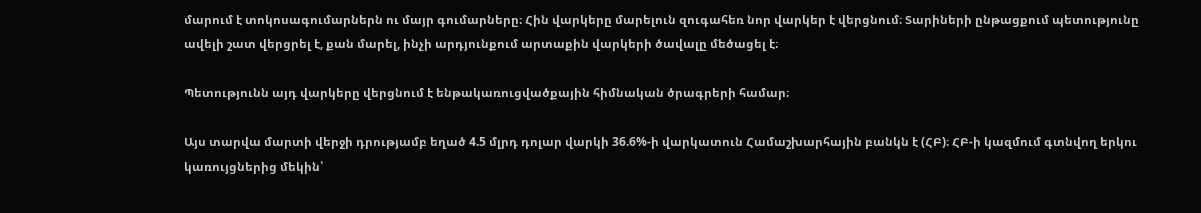մարում է տոկոսագումարներն ու մայր գումարները։ Հին վարկերը մարելուն զուգահեռ նոր վարկեր է վերցնում։ Տարիների ընթացքում պետությունը ավելի շատ վերցրել է, քան մարել, ինչի արդյունքում արտաքին վարկերի ծավալը մեծացել է։

Պետությունն այդ վարկերը վերցնում է ենթակառուցվածքային հիմնական ծրագրերի համար։

Այս տարվա մարտի վերջի դրությամբ եղած 4.5 մլրդ դոլար վարկի 36.6%-ի վարկատուն Համաշխարհային բանկն է (ՀԲ)։ ՀԲ-ի կազմում գտնվող երկու կառույցներից մեկին՝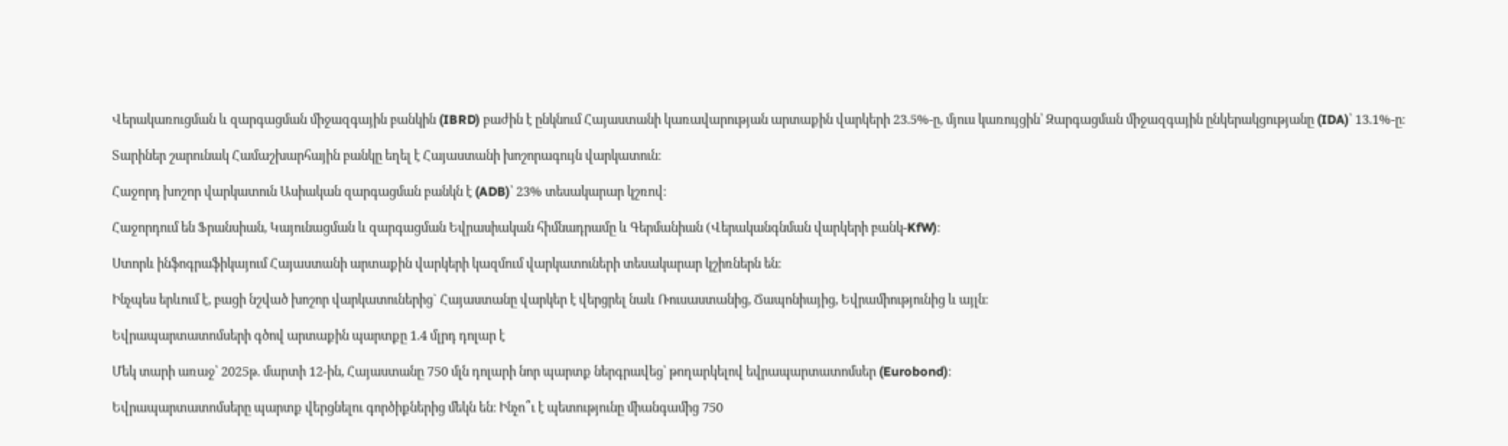Վերակառուցման և զարգացման միջազգային բանկին (IBRD) բաժին է ընկնում Հայաստանի կառավարության արտաքին վարկերի 23.5%-ը, մյուս կառույցին՝ Զարգացման միջազգային ընկերակցությանը (IDA)՝ 13.1%-ը։

Տարիներ շարունակ Համաշխարհային բանկը եղել է Հայաստանի խոշորագույն վարկատուն։

Հաջորդ խոշոր վարկատուն Ասիական զարգացման բանկն է (ADB)՝ 23% տեսակարար կշռով։

Հաջորդում են Ֆրանսիան, Կայունացման և զարգացման Եվրասիական հիմնադրամը և Գերմանիան (Վերականգնման վարկերի բանկ-KfW)։

Ստորև ինֆոգրաֆիկայում Հայաստանի արտաքին վարկերի կազմում վարկատուների տեսակարար կշիռներն են։

Ինչպես երևում է, բացի նշված խոշոր վարկատուներից` Հայաստանը վարկեր է վերցրել նաև Ռուսաստանից, Ճապոնիայից, Եվրամիությունից և այլն։

Եվրապարտատոմսերի գծով արտաքին պարտքը 1.4 մլրդ դոլար է

Մեկ տարի առաջ՝ 2025թ. մարտի 12-ին, Հայաստանը 750 մլն դոլարի նոր պարտք ներգրավեց՝ թողարկելով եվրապարտատոմսեր (Eurobond)։

Եվրապարտատոմսերը պարտք վերցնելու գործիքներից մեկն են։ Ինչո՞ւ է պետությունը միանգամից 750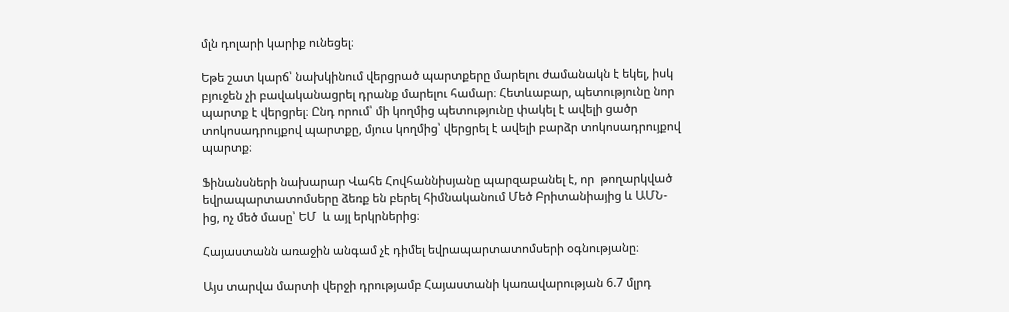մլն դոլարի կարիք ունեցել։

Եթե շատ կարճ՝ նախկինում վերցրած պարտքերը մարելու ժամանակն է եկել, իսկ բյուջեն չի բավականացրել դրանք մարելու համար։ Հետևաբար, պետությունը նոր պարտք է վերցրել։ Ընդ որում՝ մի կողմից պետությունը փակել է ավելի ցածր տոկոսադրույքով պարտքը, մյուս կողմից՝ վերցրել է ավելի բարձր տոկոսադրույքով պարտք։

Ֆինանսների նախարար Վահե Հովհաննիսյանը պարզաբանել է, որ  թողարկված եվրապարտատոմսերը ձեռք են բերել հիմնականում Մեծ Բրիտանիայից և ԱՄՆ-ից, ոչ մեծ մասը՝ ԵՄ  և այլ երկրներից։

Հայաստանն առաջին անգամ չէ դիմել եվրապարտատոմսերի օգնությանը։

Այս տարվա մարտի վերջի դրությամբ Հայաստանի կառավարության 6.7 մլրդ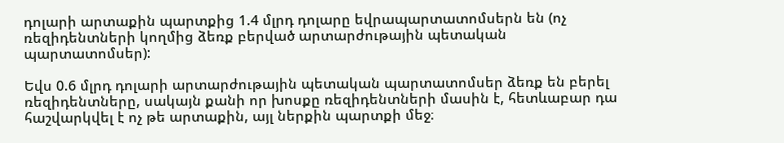դոլարի արտաքին պարտքից 1.4 մլրդ դոլարը եվրապարտատոմսերն են (ոչ ռեզիդենտների կողմից ձեռք բերված արտարժութային պետական պարտատոմսեր):

Եվս 0.6 մլրդ դոլարի արտարժութային պետական պարտատոմսեր ձեռք են բերել ռեզիդենտները, սակայն քանի որ խոսքը ռեզիդենտների մասին է, հետևաբար դա հաշվարկվել է ոչ թե արտաքին, այլ ներքին պարտքի մեջ։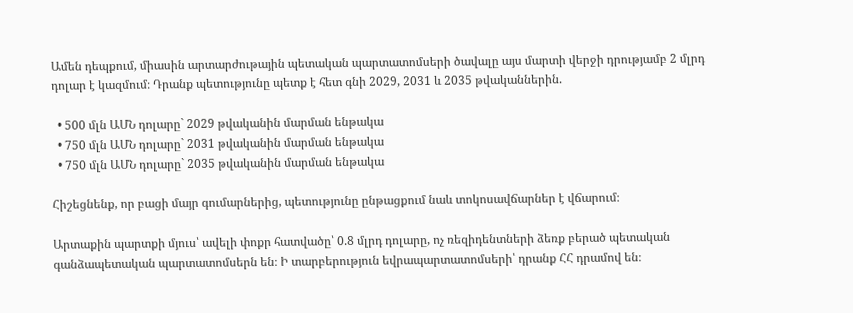Ամեն դեպքում, միասին արտարժութային պետական պարտատոմսերի ծավալը այս մարտի վերջի դրությամբ 2 մլրդ դոլար է կազմում։ Դրանք պետությունը պետք է հետ գնի 2029, 2031 և 2035 թվականներին.

  • 500 մլն ԱՄՆ դոլարը` 2029 թվականին մարման ենթակա
  • 750 մլն ԱՄՆ դոլարը` 2031 թվականին մարման ենթակա
  • 750 մլն ԱՄՆ դոլարը` 2035 թվականին մարման ենթակա

Հիշեցնենք, որ բացի մայր գումարներից, պետությունը ընթացքում նաև տոկոսավճարներ է վճարում։

Արտաքին պարտքի մյուս՝ ավելի փոքր հատվածը՝ 0.8 մլրդ դոլարը, ոչ ռեզիդենտների ձեռք բերած պետական գանձապետական պարտատոմսերն են։ Ի տարբերություն եվրապարտատոմսերի՝ դրանք ՀՀ դրամով են։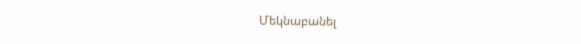Մեկնաբանել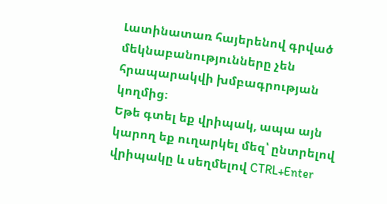Լատինատառ հայերենով գրված մեկնաբանությունները չեն հրապարակվի խմբագրության կողմից։
Եթե գտել եք վրիպակ, ապա այն կարող եք ուղարկել մեզ՝ ընտրելով վրիպակը և սեղմելով CTRL+Enter